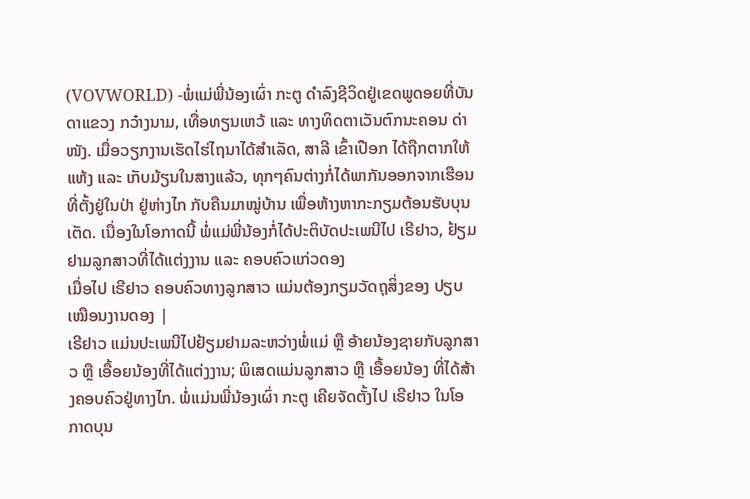(VOVWORLD) -ພໍ່ແມ່ພີ່ນ້ອງເຜົ່າ ກະຕູ ດຳລົງຊີວິດຢູ່ເຂດພູດອຍທີ່ບັນດາແຂວງ ກວ໋າງນາມ, ເທື່ອທຽນເຫວ້ ແລະ ທາງທິດຕາເວັນຕົກນະຄອນ ດ່າໜັງ. ເມື່ອວຽກງານເຮັດໄຮ່ໄຖນາໄດ້ສຳເລັດ, ສາລີ ເຂົ້າເປືອກ ໄດ້ຖືກຕາກໃຫ້ແຫ້ງ ແລະ ເກັບມ້ຽນໃນສາງແລ້ວ, ທຸກໆຄົນຕ່າງກໍ່ໄດ້ພາກັນອອກຈາກເຮືອນທີ່ຕັ້ງຢູ່ໃນປ່າ ຢູ່ຫ່າງໄກ ກັບຄືນມາໝູ່ບ້ານ ເພື່ອຫ້າງຫາກະກຽມຕ້ອນຮັບບຸນເຕັດ. ເນື່ອງໃນໂອກາດນີ້ ພໍ່ແມ່ພີ່ນ້ອງກໍ່ໄດ້ປະຕິບັດປະເພນີໄປ ເຣີຢາວ, ຢ້ຽມຢາມລູກສາວທີ່ໄດ້ແຕ່ງງານ ແລະ ຄອບຄົວແກ່ວດອງ
ເມື່ອໄປ ເຣີຢາວ ຄອບຄົວທາງລູກສາວ ແມ່ນຕ້ອງກຽມວັດຖຸສິ່ງຂອງ ປຽບເໝືອນງານດອງ |
ເຣີຢາວ ແມ່ນປະເພນີໄປຢ້ຽມຢາມລະຫວ່າງພໍ່ແມ່ ຫຼື ອ້າຍນ້ອງຊາຍກັບລູກສາວ ຫຼື ເອື້ອຍນ້ອງທີ່ໄດ້ແຕ່ງງານ; ພິເສດແມ່ນລູກສາວ ຫຼື ເອື້ອຍນ້ອງ ທີ່ໄດ້ສ້າງຄອບຄົວຢູ່ທາງໄກ. ພໍ່ແມ່ນພີ່ນ້ອງເຜົ່າ ກະຕູ ເຄີຍຈັດຕັ້ງໄປ ເຣີຢາວ ໃນໂອກາດບຸນ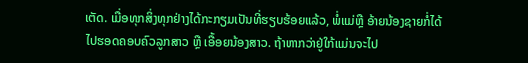ເຕັດ. ເມື່ອທຸກສິ່ງທຸກຢ່າງໄດ້ກະກຽມເປັນທີ່ຮຽບຮ້ອຍແລ້ວ, ພໍ່ແມ່ຫຼື ອ້າຍນ້ອງຊາຍກໍ່ໄດ້ໄປຮອດຄອບຄົວລູກສາວ ຫຼື ເອື້ອຍນ້ອງສາວ. ຖ້າຫາກວ່າຢູ່ໃກ້ແມ່ນຈະໄປ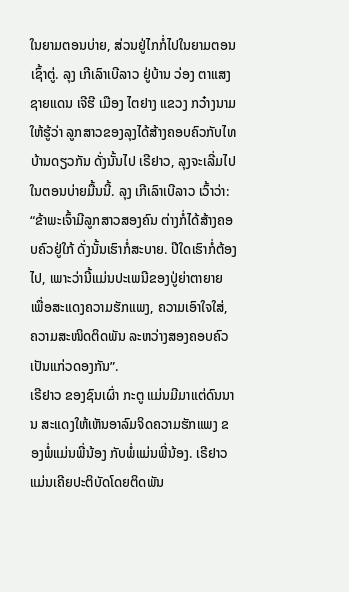ໃນຍາມຕອນບ່າຍ, ສ່ວນຢູ່ໄກກໍ່ໄປໃນຍາມຕອນເຊົ້າຕູ່. ລຸງ ເກີເລົາເບີລາວ ຢູ່ບ້ານ ວ່ອງ ຕາແສງ ຊາຍແດນ ເຈີຮີ ເມືອງ ໄຕຢາງ ແຂວງ ກວ໋າງນາມ ໃຫ້ຮູ້ວ່າ ລູກສາວຂອງລຸງໄດ້ສ້າງຄອບຄົວກັບໄທບ້ານດຽວກັນ ດັ່ງນັ້ນໄປ ເຣີຢາວ, ລຸງຈະເລີ່ມໄປໃນຕອນບ່າຍມື້ນນີ້. ລຸງ ເກີເລົາເບີລາວ ເວົ້າວ່າ:
“ຂ້າພະເຈົ້າມີລູກສາວສອງຄົນ ຕ່າງກໍ່ໄດ້ສ້າງຄອບຄົວຢູ່ໃກ້ ດັ່ງນັ້ນເຮົາກໍ່ສະບາຍ. ປີໃດເຮົາກໍ່ຕ້ອງໄປ, ເພາະວ່ານີ້ແມ່ນປະເພນີຂອງປູ່ຍ່າຕາຍາຍ ເພື່ອສະແດງຄວາມຮັກແພງ, ຄວາມເອົາໃຈໃສ່, ຄວາມສະໜິດຕິດພັນ ລະຫວ່າງສອງຄອບຄົວເປັນແກ່ວດອງກັນ”.
ເຣີຢາວ ຂອງຊົນເຜົ່າ ກະຕູ ແມ່ນມີມາແຕ່ດົນນານ ສະແດງໃຫ້ເຫັນອາລົມຈິດຄວາມຮັກແພງ ຂອງພໍ່ແມ່ນພີ່ນ້ອງ ກັບພໍ່ແມ່ນພີ່ນ້ອງ. ເຣີຢາວ ແມ່ນເຄີຍປະຕິບັດໂດຍຕິດພັນ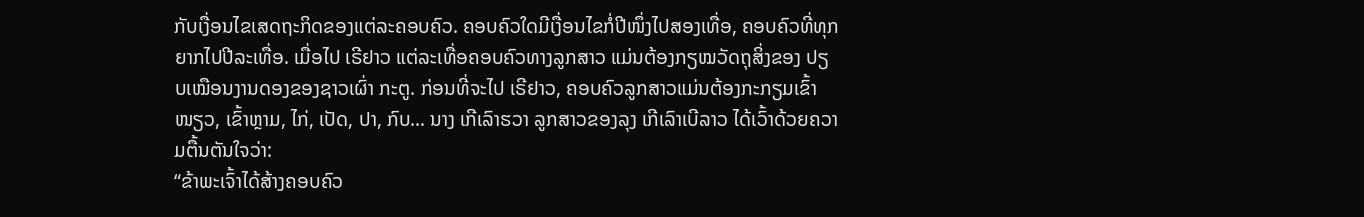ກັບເງື່ອນໄຂເສດຖະກິດຂອງແຕ່ລະຄອບຄົວ. ຄອບຄົວໃດມີເງື່ອນໄຂກໍ່ປີໜຶ່ງໄປສອງເທື່ອ, ຄອບຄົວທີ່ທຸກຍາກໄປປີລະເທື່ອ. ເມື່ອໄປ ເຣີຢາວ ແຕ່ລະເທື່ອຄອບຄົວທາງລູກສາວ ແມ່ນຕ້ອງກຽໝວັດຖຸສິ່ງຂອງ ປຽບເໝືອນງານດອງຂອງຊາວເຜົ່າ ກະຕູ. ກ່ອນທີ່ຈະໄປ ເຣີຢາວ, ຄອບຄົວລູກສາວແມ່ນຕ້ອງກະກຽມເຂົ້າໜຽວ, ເຂົ້າຫຼາມ, ໄກ່, ເປັດ, ປາ, ກົບ… ນາງ ເກີເລົາຮວາ ລູກສາວຂອງລຸງ ເກີເລົາເບີລາວ ໄດ້ເວົ້າດ້ວຍຄວາມຕື້ນຕັນໃຈວ່າ:
“ຂ້າພະເຈົ້າໄດ້ສ້າງຄອບຄົວ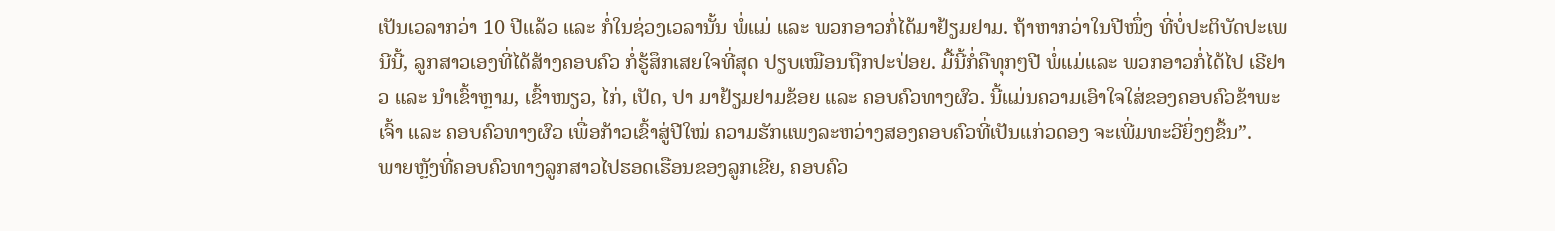ເປັນເວລາກວ່າ 10 ປີແລ້ວ ແລະ ກໍ່ໃນຊ່ວງເວລານັ້ນ ພໍ່ແມ່ ແລະ ພວກອາວກໍ່ໄດ້ມາຢ້ຽມຢາມ. ຖ້າຫາກວ່າໃນປີໜຶ່ງ ທີ່ບໍ່ປະຕິບັດປະເພນີນີ້, ລູກສາວເອງທີ່ໄດ້ສ້າງຄອບຄົວ ກໍ່ຮູ້ສຶກເສຍໃຈທີ່ສຸດ ປຽບເໝືອນຖືກປະປ່ອຍ. ມື້ນີ້ກໍ່ຄືທຸກໆປີ ພໍ່ແມ່ແລະ ພວກອາວກໍ່ໄດ້ໄປ ເຣີຢາວ ແລະ ນຳເຂົ້າຫຼາມ, ເຂົ້າໜຽວ, ໄກ່, ເປັດ, ປາ ມາຢ້ຽມຢາມຂ້ອຍ ແລະ ຄອບຄົວທາງຜົວ. ນີ້ແມ່ນຄວາມເອົາໃຈໃສ່ຂອງຄອບຄົວຂ້າພະເຈົ້າ ແລະ ຄອບຄົວທາງຜົວ ເພື່ອກ້າວເຂົ້າສູ່ປີໃໝ່ ຄວາມຮັກແພງລະຫວ່າງສອງຄອບຄົວທີ່ເປັນແກ່ວດອງ ຈະເພີ່ມທະວີຍິ່ງໆຂຶ້ນ”.
ພາຍຫຼັງທີ່ຄອບຄົວທາງລູກສາວໄປຮອດເຮືອນຂອງລູກເຂີຍ, ຄອບຄົວ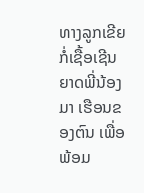ທາງລູກເຂີຍ ກໍ່ເຊື້ອເຊີນຍາດພີ່ນ້ອງມາ ເຮືອນຂອງຕົນ ເພື່ອພ້ອມ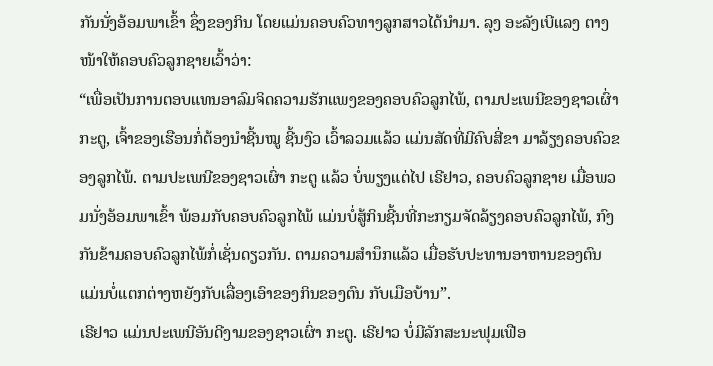ກັນນັ່ງອ້ອມພາເຂົ້າ ຊຶ່ງຂອງກິນ ໂດຍແມ່ນຄອບຄົວທາງລູກສາວໄດ້ນຳມາ. ລຸງ ອະລັງເບີແລງ ຕາງໜ້າໃຫ້ຄອບຄົວລູກຊາຍເວົ້າວ່າ:
“ເພື່ອເປັນການຕອບແທນອາລົມຈິດຄວາມຮັກແພງຂອງຄອບຄົວລູກໄພ້, ຕາມປະເພນີຂອງຊາວເຜົ່າ ກະຕູ, ເຈົ້າຂອງເຮືອນກໍ່ຕ້ອງນຳຊີ້ນໝູ ຊີ້ນງົວ ເວົ້າລວມແລ້ວ ແມ່ນສັດທີ່ມີຄົບສີ່ຂາ ມາລ້ຽງຄອບຄົວຂອງລູກໄພ້. ຕາມປະເພນີຂອງຊາວເຜົ່າ ກະຕູ ແລ້ວ ບໍ່ພຽງແຕ່ໄປ ເຣີຢາວ, ຄອບຄົວລູກຊາຍ ເມື່ອພວມນັ່ງອ້ອມພາເຂົ້າ ພ້ອມກັບຄອບຄົວລູກໄພ້ ແມ່ນບໍ່ສູ້ກິນຊີ້ນທີ່ກະກຽມຈັດລ້ຽງຄອບຄົວລູກໄພ້, ກົງກັນຂ້າມຄອບຄົວລູກໄພ້ກໍ່ເຊັ່ນດຽວກັນ. ຕາມຄວາມສຳນຶກແລ້ວ ເມື່ອຮັບປະທານອາຫານຂອງຕົນ ແມ່ນບໍ່ແຕກຕ່າງຫຍັງກັບເລື່ອງເອົາຂອງກິນຂອງຕົນ ກັບເມືອບ້ານ”.
ເຣີຢາວ ແມ່ນປະເພນີອັນດີງາມຂອງຊາວເຜົ່າ ກະຕູ. ເຣີຢາວ ບໍ່ມີລັກສະນະຟຸມເຟືອ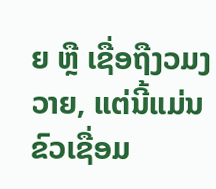ຍ ຫຼື ເຊື່ອຖືງວມງວາຍ, ແຕ່ນີ້ແມ່ນຂົວເຊື່ອມ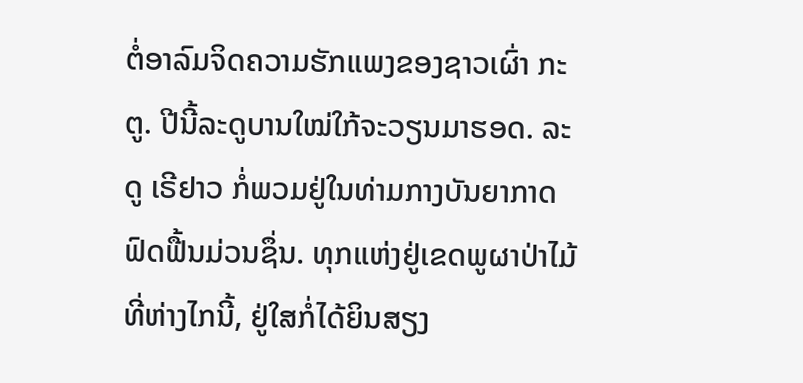ຕໍ່ອາລົມຈິດຄວາມຮັກແພງຂອງຊາວເຜົ່າ ກະຕູ. ປີນີ້ລະດູບານໃໝ່ໃກ້ຈະວຽນມາຮອດ. ລະດູ ເຣີຢາວ ກໍ່ພວມຢູ່ໃນທ່າມກາງບັນຍາກາດຟົດຟື້ນມ່ວນຊຶ່ນ. ທຸກແຫ່ງຢູ່ເຂດພູຜາປ່າໄມ້ທີ່ຫ່າງໄກນີ້, ຢູ່ໃສກໍ່ໄດ້ຍິນສຽງ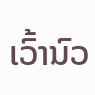ເວົ້ານົວ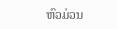ຫົວມ່ວນ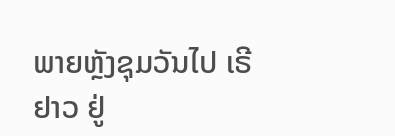ພາຍຫຼັງຊຸມວັນໄປ ເຣີຢາວ ຢູ່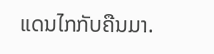ແດນໄກກັບຄືນມາ.